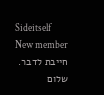Sideitself
New member
חייבת לדבר.
שלום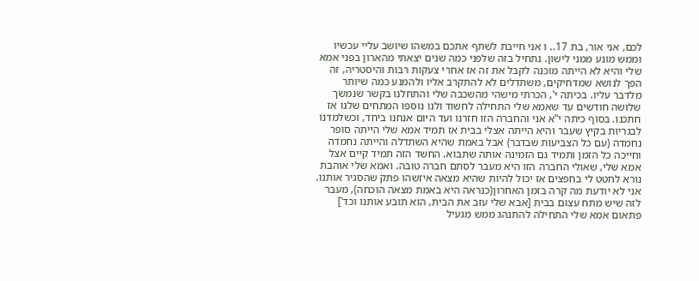לכם, אני אור, בת 17.. ו אני חייבת לשתף אתכם במשהו שיושב עליי עכשיו וממש מונע ממני לישון. נתחיל בזה שלפני כמה שנים יצאתי מהארון בפני אמא שלי והיא לא הייתה מוכנה לקבל את זה אז אחרי צעקות רבות והיסטריה, זה הפך לנושא שמדחיקים, משתדלים לא להתקרב אליו ולהמנע כמה שיותר מלדבר עליו. בכיתה י', הכרתי מישהי מהשכבה שלי והתחלנו בקשר שנמשך שלושה חודשים עד שאמא שלי התחילה לחשוד ולנו נוספו המתחים שלנו אז חתכנו. בסוף כיתה י"א אני והחברה הזו חזרנו ועד היום אנחנו ביחד, וכשלמדנו לבגריות בקיץ שעבר והיא הייתה אצלי בבית אז תמיד אמא שלי הייתה סופר נחמדה (עם כל הצביעות שבדבר) אבל באמת שהיא השתדלה והייתה נחמדה וחייכה כל הזמן ותמיד גם הזמינה אותה שתבוא. החשד הזה תמיד קיים אצל אמא שלי, שאולי החברה הזו היא מעבר לסתם חברה טובה. ואמא שלי אוהבת נורא לחטט לי בחפצים אז יכול להיות שהיא מצאה איזשהו פתק שהסגיר אותנו. אני לא יודעת מה קרה בזמן האחרון(כנראה היא באמת מצאה הוכחה), מעבר לזה שיש מתח עצום בבית [אבא שלי עזב את הבית, הוא תובע אותנו וכד'] פתאום אמא שלי התחילה להתנהג ממש מגעיל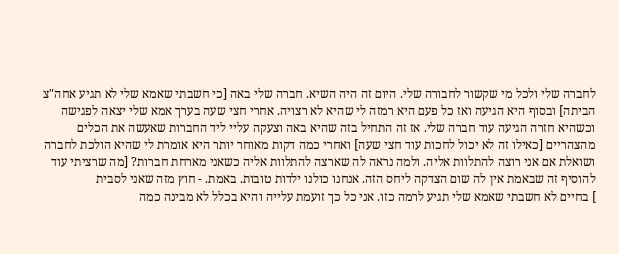לחברה שלי ולכל מי שקשור לחבורה שלי. היום זה היה השיא. חברה שלי באה [כי חשבתי שאמא שלי לא תגיע אחה"צ הביתה] ובסוף היא הגיעה ואז כל פעם היא רמזה לי שהיא לא רצויה. אחרי חצי שעה בערך אמא שלי יצאה לפגישה וכשהיא חזרה הגיעה עוד חברה שלי. אז זה התחיל בזה שהיא באה וצעקה עליי ליד החברות שאעשה את הכלים מהצהריים [כאילו זה לא יכול לחכות עוד חצי שעה] ואחרי כמה דקות מאוחר יותר היא אומרת לי שהיא הולכת לחברה ושואלת אם אני רוצה להתלוות אליה. ולמה נראה לה שארצה להתלוות אליה כשאני מארחת חברות? [מה שרציתי עוד להוסיף זה שבאמת אין לה שום הצדקה ליחס הזה. אנחנו כולנו ילדות טובות. באמת. - חוץ מזה שאני לסבית
] בחיים לא חשבתי שאמא שלי תגיע לרמה כזו. אני כל כך זועמת עלייה והיא בכלל לא מבינה כמה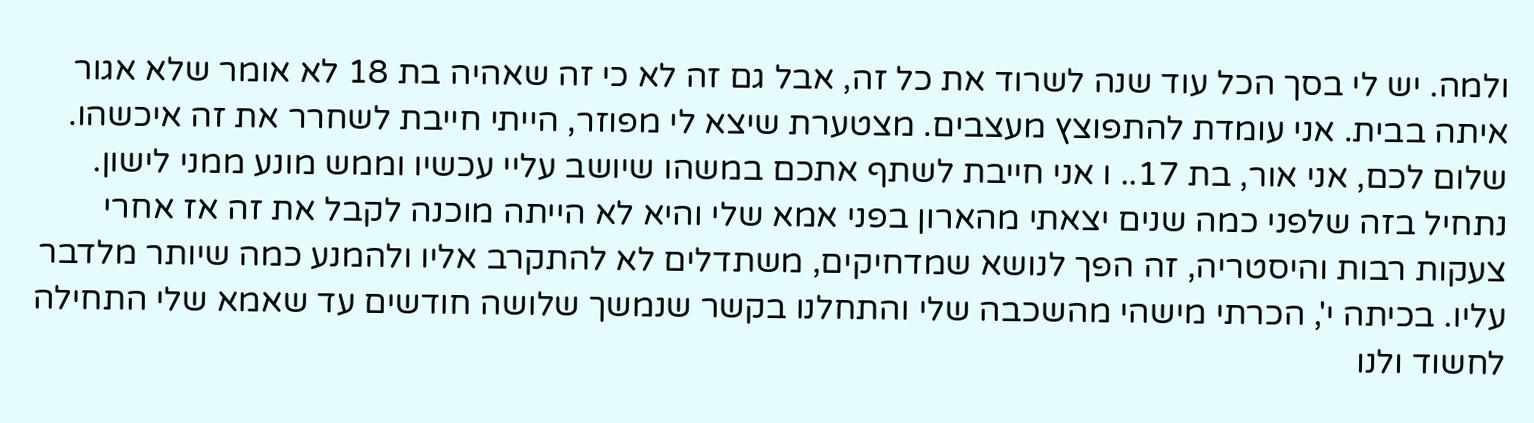ולמה. יש לי בסך הכל עוד שנה לשרוד את כל זה, אבל גם זה לא כי זה שאהיה בת 18 לא אומר שלא אגור איתה בבית. אני עומדת להתפוצץ מעצבים. מצטערת שיצא לי מפוזר, הייתי חייבת לשחרר את זה איכשהו.
שלום לכם, אני אור, בת 17.. ו אני חייבת לשתף אתכם במשהו שיושב עליי עכשיו וממש מונע ממני לישון. נתחיל בזה שלפני כמה שנים יצאתי מהארון בפני אמא שלי והיא לא הייתה מוכנה לקבל את זה אז אחרי צעקות רבות והיסטריה, זה הפך לנושא שמדחיקים, משתדלים לא להתקרב אליו ולהמנע כמה שיותר מלדבר עליו. בכיתה י', הכרתי מישהי מהשכבה שלי והתחלנו בקשר שנמשך שלושה חודשים עד שאמא שלי התחילה לחשוד ולנו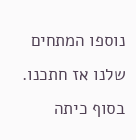נוספו המתחים שלנו אז חתכנו. בסוף כיתה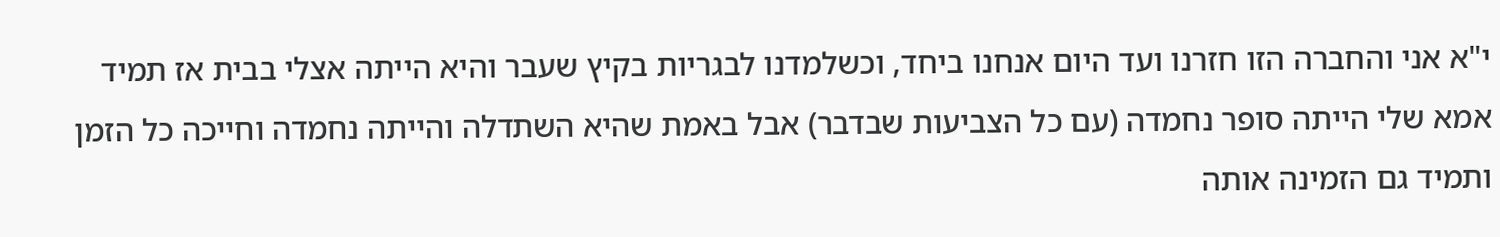י"א אני והחברה הזו חזרנו ועד היום אנחנו ביחד, וכשלמדנו לבגריות בקיץ שעבר והיא הייתה אצלי בבית אז תמיד אמא שלי הייתה סופר נחמדה (עם כל הצביעות שבדבר) אבל באמת שהיא השתדלה והייתה נחמדה וחייכה כל הזמן ותמיד גם הזמינה אותה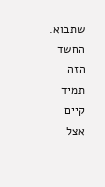שתבוא. החשד הזה תמיד קיים אצל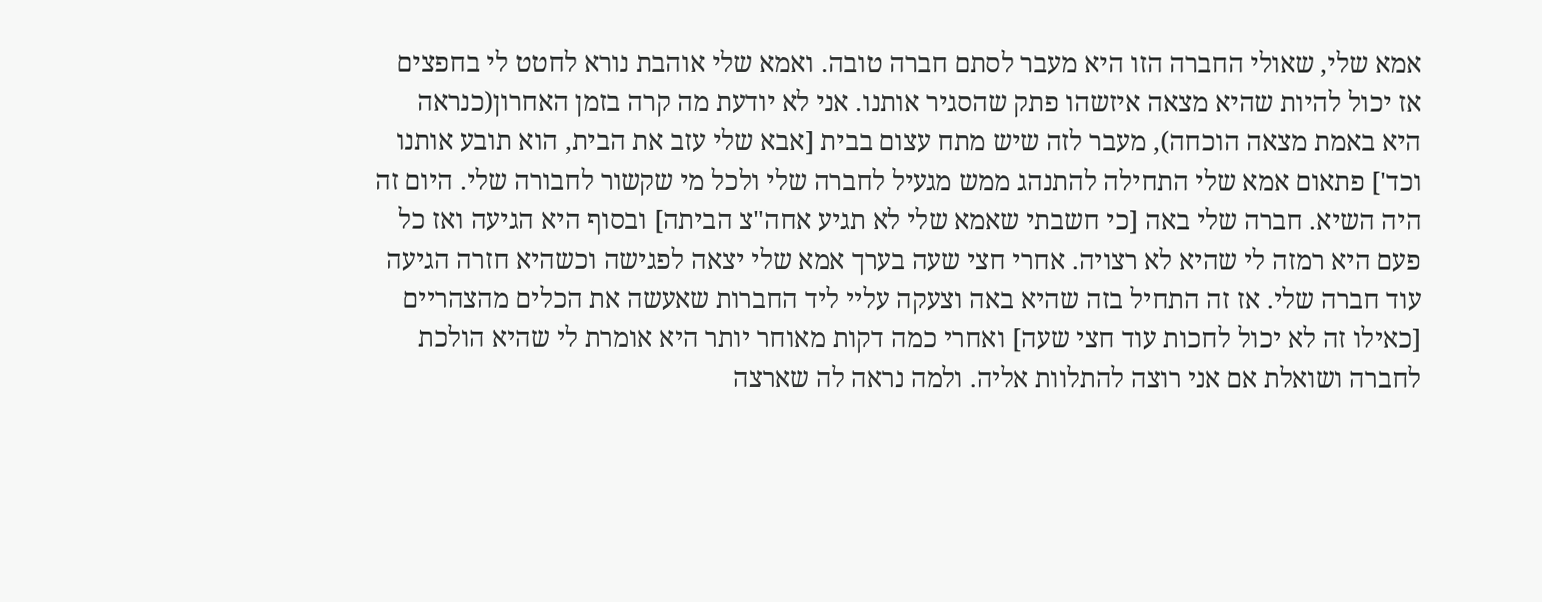אמא שלי, שאולי החברה הזו היא מעבר לסתם חברה טובה. ואמא שלי אוהבת נורא לחטט לי בחפצים אז יכול להיות שהיא מצאה איזשהו פתק שהסגיר אותנו. אני לא יודעת מה קרה בזמן האחרון(כנראה היא באמת מצאה הוכחה), מעבר לזה שיש מתח עצום בבית [אבא שלי עזב את הבית, הוא תובע אותנו וכד'] פתאום אמא שלי התחילה להתנהג ממש מגעיל לחברה שלי ולכל מי שקשור לחבורה שלי. היום זה היה השיא. חברה שלי באה [כי חשבתי שאמא שלי לא תגיע אחה"צ הביתה] ובסוף היא הגיעה ואז כל פעם היא רמזה לי שהיא לא רצויה. אחרי חצי שעה בערך אמא שלי יצאה לפגישה וכשהיא חזרה הגיעה עוד חברה שלי. אז זה התחיל בזה שהיא באה וצעקה עליי ליד החברות שאעשה את הכלים מהצהריים [כאילו זה לא יכול לחכות עוד חצי שעה] ואחרי כמה דקות מאוחר יותר היא אומרת לי שהיא הולכת לחברה ושואלת אם אני רוצה להתלוות אליה. ולמה נראה לה שארצה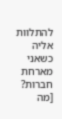להתלוות אליה כשאני מארחת חברות? [מה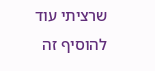שרציתי עוד להוסיף זה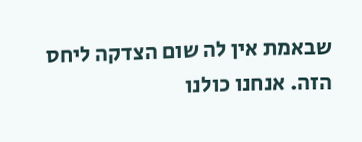שבאמת אין לה שום הצדקה ליחס הזה. אנחנו כולנו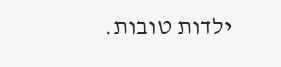ילדות טובות.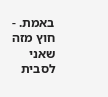באמת. - חוץ מזה שאני לסבית